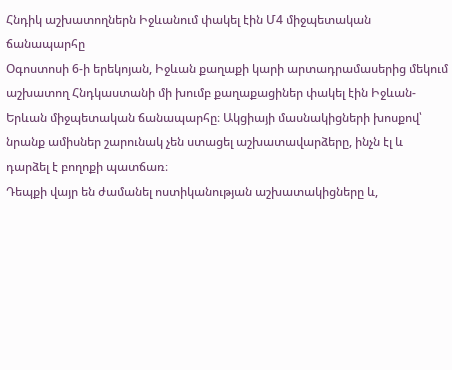Հնդիկ աշխատողներն Իջևանում փակել էին Մ4 միջպետական ճանապարհը
Օգոստոսի 6-ի երեկոյան, Իջևան քաղաքի կարի արտադրամասերից մեկում աշխատող Հնդկաստանի մի խումբ քաղաքացիներ փակել էին Իջևան-Երևան միջպետական ճանապարհը։ Ակցիայի մասնակիցների խոսքով՝ նրանք ամիսներ շարունակ չեն ստացել աշխատավարձերը, ինչն էլ և դարձել է բողոքի պատճառ։
Դեպքի վայր են ժամանել ոստիկանության աշխատակիցները և,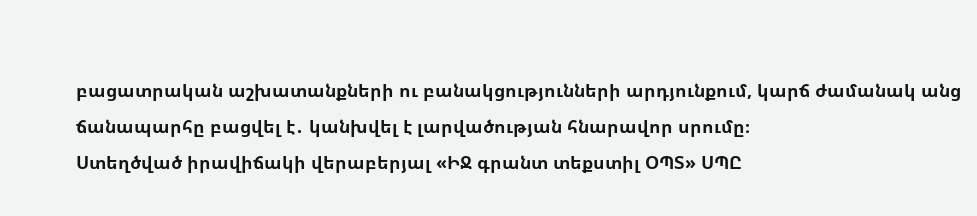բացատրական աշխատանքների ու բանակցությունների արդյունքում, կարճ ժամանակ անց ճանապարհը բացվել է․ կանխվել է լարվածության հնարավոր սրումը։
Ստեղծված իրավիճակի վերաբերյալ «ԻՋ գրանտ տեքստիլ ՕՊՏ» ՍՊԸ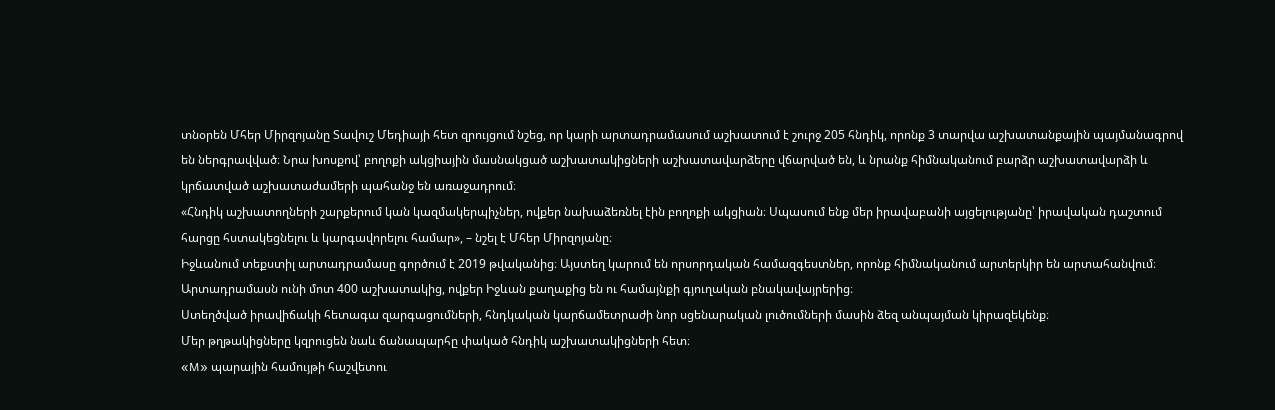տնօրեն Մհեր Միրզոյանը Տավուշ Մեդիայի հետ զրույցում նշեց, որ կարի արտադրամասում աշխատում է շուրջ 205 հնդիկ, որոնք 3 տարվա աշխատանքային պայմանագրով են ներգրավված։ Նրա խոսքով՝ բողոքի ակցիային մասնակցած աշխատակիցների աշխատավարձերը վճարված են, և նրանք հիմնականում բարձր աշխատավարձի և կրճատված աշխատաժամերի պահանջ են առաջադրում։
«Հնդիկ աշխատողների շարքերում կան կազմակերպիչներ, ովքեր նախաձեռնել էին բողոքի ակցիան։ Սպասում ենք մեր իրավաբանի այցելությանը՝ իրավական դաշտում հարցը հստակեցնելու և կարգավորելու համար», – նշել է Մհեր Միրզոյանը։
Իջևանում տեքստիլ արտադրամասը գործում է 2019 թվականից։ Այստեղ կարում են որսորդական համազգեստներ, որոնք հիմնականում արտերկիր են արտահանվում։ Արտադրամասն ունի մոտ 400 աշխատակից, ովքեր Իջևան քաղաքից են ու համայնքի գյուղական բնակավայրերից։
Ստեղծված իրավիճակի հետագա զարգացումների, հնդկական կարճամետրաժի նոր սցենարական լուծումների մասին ձեզ անպայման կիրազեկենք։
Մեր թղթակիցները կզրուցեն նաև ճանապարհը փակած հնդիկ աշխատակիցների հետ։
«M» պարային համույթի հաշվետու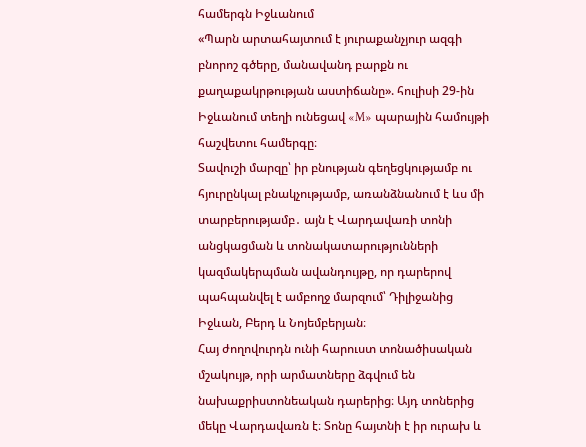համերգն Իջևանում
«Պարն արտահայտում է յուրաքանչյուր ազգի բնորոշ գծերը, մանավանդ բարքն ու քաղաքակրթության աստիճանը». հուլիսի 29-ին Իջևանում տեղի ունեցավ «M» պարային համույթի հաշվետու համերգը։
Տավուշի մարզը՝ իր բնության գեղեցկությամբ ու հյուրընկալ բնակչությամբ, առանձնանում է ևս մի տարբերությամբ․ այն է Վարդավառի տոնի անցկացման և տոնակատարությունների կազմակերպման ավանդույթը, որ դարերով պահպանվել է ամբողջ մարզում՝ Դիլիջանից Իջևան, Բերդ և Նոյեմբերյան։
Հայ ժողովուրդն ունի հարուստ տոնածիսական մշակույթ, որի արմատները ձգվում են նախաքրիստոնեական դարերից։ Այդ տոներից մեկը Վարդավառն է։ Տոնը հայտնի է իր ուրախ և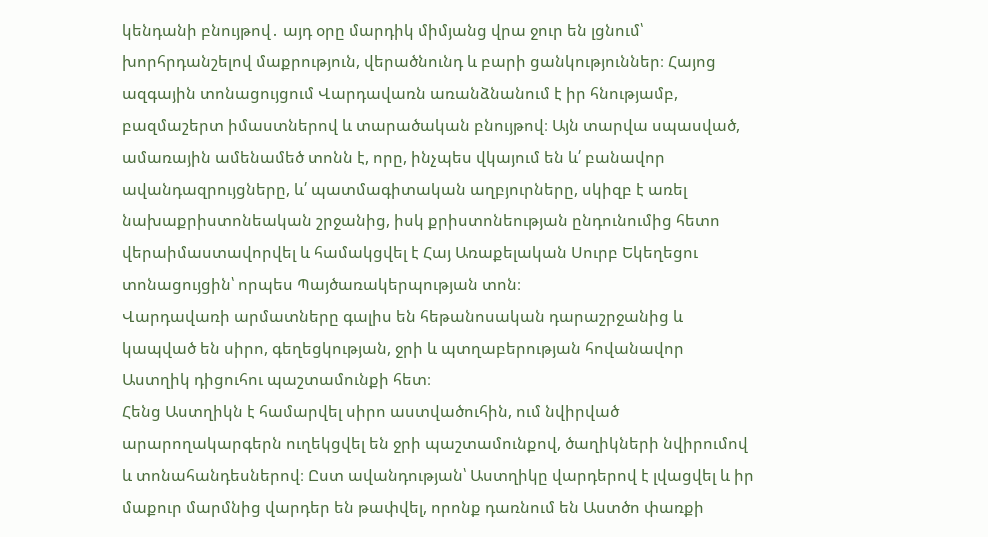կենդանի բնույթով․ այդ օրը մարդիկ միմյանց վրա ջուր են լցնում՝ խորհրդանշելով մաքրություն, վերածնունդ և բարի ցանկություններ։ Հայոց ազգային տոնացույցում Վարդավառն առանձնանում է իր հնությամբ, բազմաշերտ իմաստներով և տարածական բնույթով։ Այն տարվա սպասված, ամառային ամենամեծ տոնն է, որը, ինչպես վկայում են և՛ բանավոր ավանդազրույցները, և՛ պատմագիտական աղբյուրները, սկիզբ է առել նախաքրիստոնեական շրջանից, իսկ քրիստոնեության ընդունումից հետո վերաիմաստավորվել և համակցվել է Հայ Առաքելական Սուրբ Եկեղեցու տոնացույցին՝ որպես Պայծառակերպության տոն։
Վարդավառի արմատները գալիս են հեթանոսական դարաշրջանից և կապված են սիրո, գեղեցկության, ջրի և պտղաբերության հովանավոր Աստղիկ դիցուհու պաշտամունքի հետ։
Հենց Աստղիկն է համարվել սիրո աստվածուհին, ում նվիրված արարողակարգերն ուղեկցվել են ջրի պաշտամունքով, ծաղիկների նվիրումով և տոնահանդեսներով։ Ըստ ավանդության՝ Աստղիկը վարդերով է լվացվել և իր մաքուր մարմնից վարդեր են թափվել, որոնք դառնում են Աստծո փառքի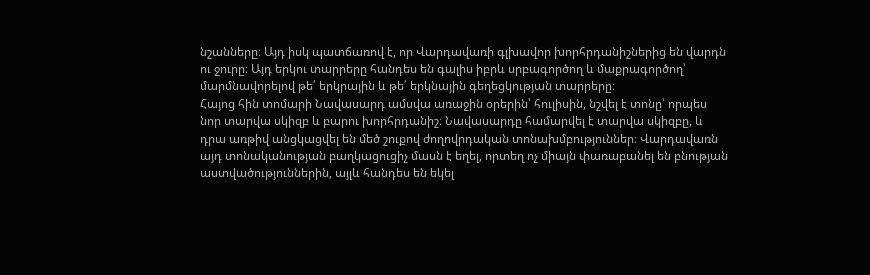նշանները։ Այդ իսկ պատճառով է, որ Վարդավառի գլխավոր խորհրդանիշներից են վարդն ու ջուրը։ Այդ երկու տարրերը հանդես են գալիս իբրև սրբագործող և մաքրագործող՝ մարմնավորելով թե՛ երկրային և թե՛ երկնային գեղեցկության տարրերը։
Հայոց հին տոմարի Նավասարդ ամսվա առաջին օրերին՝ հուլիսին, նշվել է տոնը՝ որպես նոր տարվա սկիզբ և բարու խորհրդանիշ։ Նավասարդը համարվել է տարվա սկիզբը, և դրա առթիվ անցկացվել են մեծ շուքով ժողովրդական տոնախմբություններ։ Վարդավառն այդ տոնականության բաղկացուցիչ մասն է եղել, որտեղ ոչ միայն փառաբանել են բնության աստվածություններին, այլև հանդես են եկել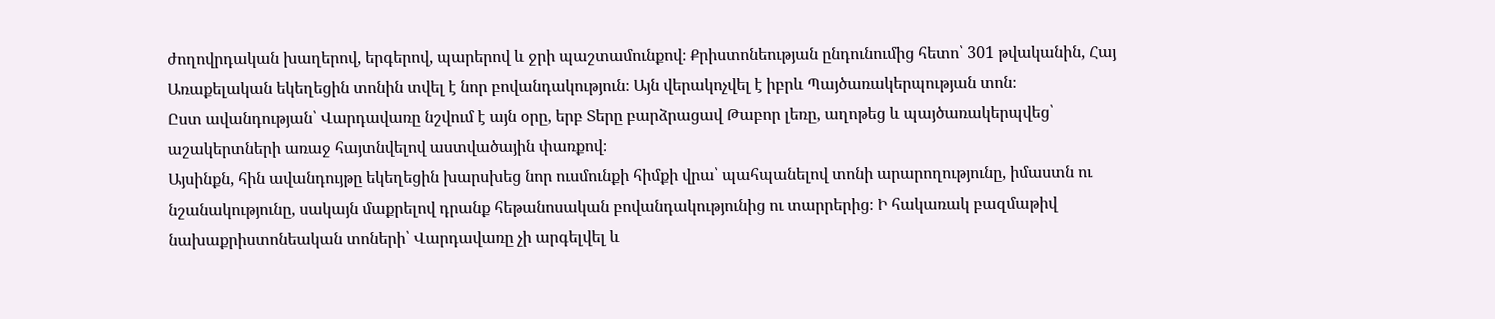ժողովրդական խաղերով, երգերով, պարերով և ջրի պաշտամունքով։ Քրիստոնեության ընդունումից հետո՝ 301 թվականին, Հայ Առաքելական եկեղեցին տոնին տվել է նոր բովանդակություն։ Այն վերակոչվել է իբրև Պայծառակերպության տոն։
Ըստ ավանդության՝ Վարդավառը նշվում է այն օրը, երբ Տերը բարձրացավ Թաբոր լեռը, աղոթեց և պայծառակերպվեց՝ աշակերտների առաջ հայտնվելով աստվածային փառքով։
Այսինքն, հին ավանդույթը եկեղեցին խարսխեց նոր ուսմունքի հիմքի վրա՝ պահպանելով տոնի արարողությունը, իմաստն ու նշանակությունը, սակայն մաքրելով դրանք հեթանոսական բովանդակությունից ու տարրերից։ Ի հակառակ բազմաթիվ նախաքրիստոնեական տոների՝ Վարդավառը չի արգելվել և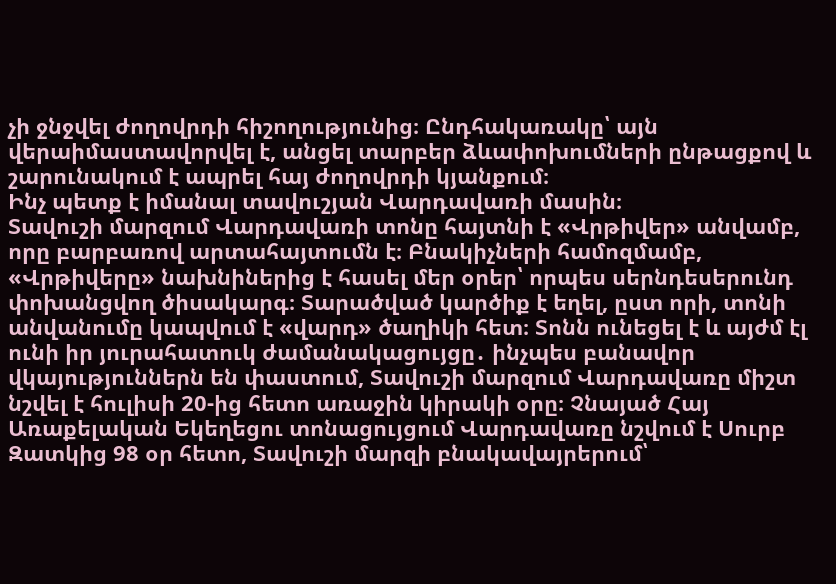չի ջնջվել ժողովրդի հիշողությունից։ Ընդհակառակը՝ այն վերաիմաստավորվել է, անցել տարբեր ձևափոխումների ընթացքով և շարունակում է ապրել հայ ժողովրդի կյանքում։
Ինչ պետք է իմանալ տավուշյան Վարդավառի մասին։
Տավուշի մարզում Վարդավառի տոնը հայտնի է «Վրթիվեր» անվամբ, որը բարբառով արտահայտումն է։ Բնակիչների համոզմամբ, «Վրթիվերը» նախնիներից է հասել մեր օրեր՝ որպես սերնդեսերունդ փոխանցվող ծիսակարգ։ Տարածված կարծիք է եղել, ըստ որի, տոնի անվանումը կապվում է «վարդ» ծաղիկի հետ։ Տոնն ունեցել է և այժմ էլ ունի իր յուրահատուկ ժամանակացույցը․ ինչպես բանավոր վկայություններն են փաստում, Տավուշի մարզում Վարդավառը միշտ նշվել է հուլիսի 20-ից հետո առաջին կիրակի օրը։ Չնայած Հայ Առաքելական Եկեղեցու տոնացույցում Վարդավառը նշվում է Սուրբ Զատկից 98 օր հետո, Տավուշի մարզի բնակավայրերում՝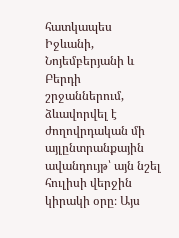հատկապես Իջևանի, Նոյեմբերյանի և Բերդի շրջաններում, ձևավորվել է ժողովրդական մի այլընտրանքային ավանդույթ՝ այն նշել հուլիսի վերջին կիրակի օրը։ Այս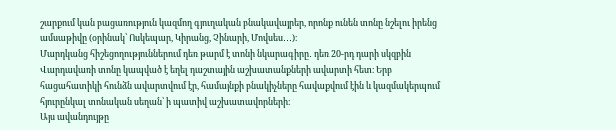շարքում կան բացառություն կազմող գյուղական բնակավայրեր, որոնք ունեն տոնը նշելու իրենց ամսաթիվը (օրինակ՝ Ոսկեպար, Կիրանց, Չինարի, Մովսես․․․)։
Մարդկանց հիշեցողություններում դեռ թարմ է տոնի նկարագիրը․ դեռ 20-րդ դարի սկզբին Վարդավառի տոնը կապված է եղել դաշտային աշխատանքների ավարտի հետ։ Երբ հացահատիկի հունձն ավարտվում էր, համայնքի բնակիչները հավաքվում էին և կազմակերպում հյուրընկալ տոնական սեղան՝ ի պատիվ աշխատավորների։
Այս ավանդույթը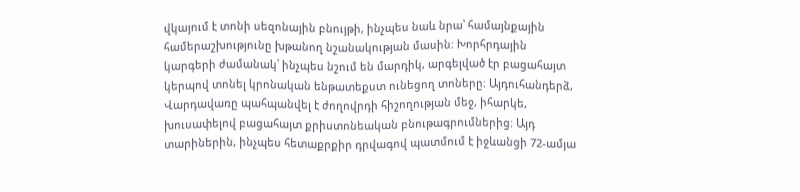վկայում է տոնի սեզոնային բնույթի, ինչպես նաև նրա՝ համայնքային համերաշխությունը խթանող նշանակության մասին։ Խորհրդային կարգերի ժամանակ՝ ինչպես նշում են մարդիկ, արգելված էր բացահայտ կերպով տոնել կրոնական ենթատեքստ ունեցող տոները։ Այդուհանդերձ, Վարդավառը պահպանվել է ժողովրդի հիշողության մեջ, իհարկե, խուսափելով բացահայտ քրիստոնեական բնութագրումներից։ Այդ տարիներին, ինչպես հետաքրքիր դրվագով պատմում է իջևանցի 72-ամյա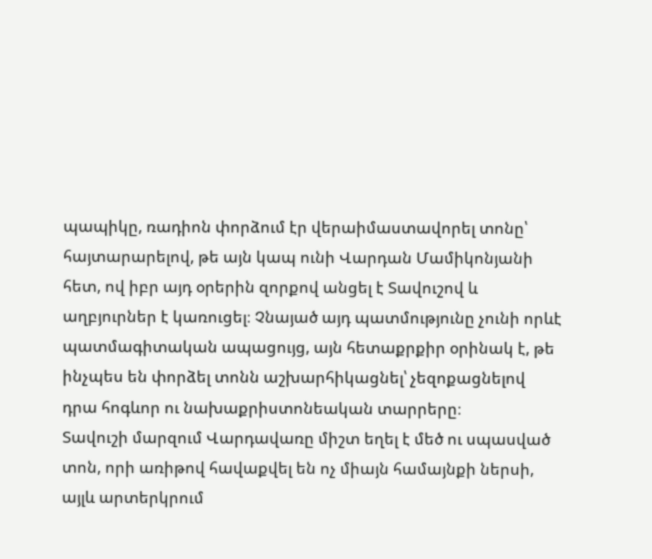պապիկը, ռադիոն փորձում էր վերաիմաստավորել տոնը՝ հայտարարելով, թե այն կապ ունի Վարդան Մամիկոնյանի հետ, ով իբր այդ օրերին զորքով անցել է Տավուշով և աղբյուրներ է կառուցել։ Չնայած այդ պատմությունը չունի որևէ պատմագիտական ապացույց, այն հետաքրքիր օրինակ է, թե ինչպես են փորձել տոնն աշխարհիկացնել՝ չեզոքացնելով դրա հոգևոր ու նախաքրիստոնեական տարրերը։
Տավուշի մարզում Վարդավառը միշտ եղել է մեծ ու սպասված տոն, որի առիթով հավաքվել են ոչ միայն համայնքի ներսի, այլև արտերկրում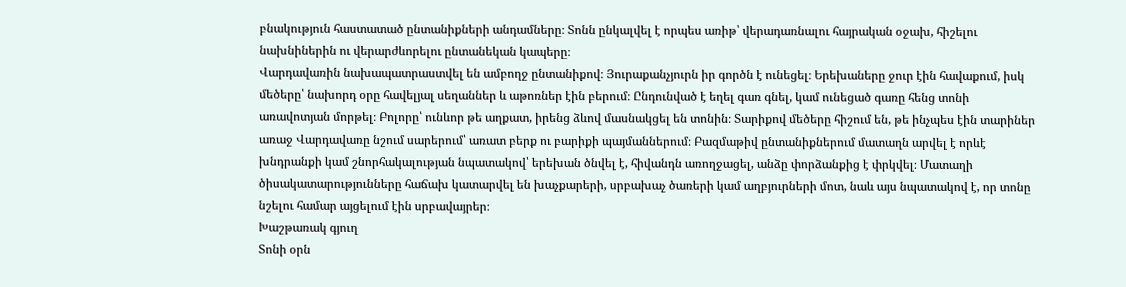բնակություն հաստատած ընտանիքների անդամները։ Տոնն ընկալվել է որպես առիթ՝ վերադառնալու հայրական օջախ, հիշելու նախնիներին ու վերարժևորելու ընտանեկան կապերը։
Վարդավառին նախապատրաստվել են ամբողջ ընտանիքով։ Յուրաքանչյուրն իր գործն է ունեցել։ Երեխաները ջուր էին հավաքում, իսկ մեծերը՝ նախորդ օրը հավելյալ սեղաններ և աթոռներ էին բերում։ Ընդունված է եղել գառ գնել, կամ ունեցած գառը հենց տոնի առավոտյան մորթել։ Բոլորը՝ ունևոր թե աղքատ, իրենց ձևով մասնակցել են տոնին։ Տարիքով մեծերը հիշում են, թե ինչպես էին տարիներ առաջ Վարդավառը նշում սարերում՝ առատ բերք ու բարիքի պայմաններում։ Բազմաթիվ ընտանիքներում մատաղն արվել է որևէ խնդրանքի կամ շնորհակալության նպատակով՝ երեխան ծնվել է, հիվանդն առողջացել, անձը փորձանքից է փրկվել։ Մատաղի ծիսակատարությունները հաճախ կատարվել են խաչքարերի, սրբախաչ ծառերի կամ աղբյուրների մոտ, նաև այս նպատակով է, որ տոնը նշելու համար այցելում էին սրբավայրեր։
Խաշթառակ գյուղ
Տոնի օրն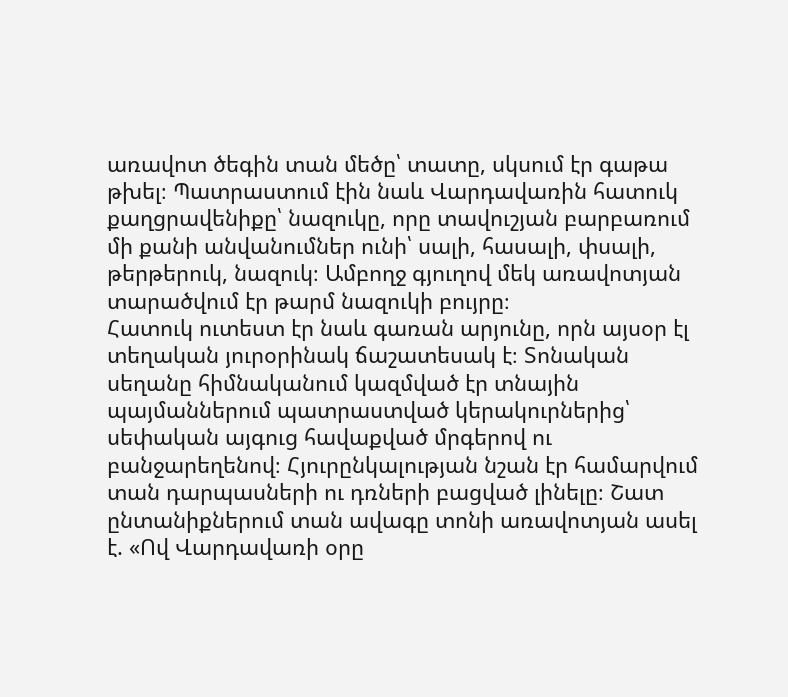առավոտ ծեգին տան մեծը՝ տատը, սկսում էր գաթա թխել։ Պատրաստում էին նաև Վարդավառին հատուկ քաղցրավենիքը՝ նազուկը, որը տավուշյան բարբառում մի քանի անվանումներ ունի՝ սալի, հասալի, փսալի, թերթերուկ, նազուկ։ Ամբողջ գյուղով մեկ առավոտյան տարածվում էր թարմ նազուկի բույրը։
Հատուկ ուտեստ էր նաև գառան արյունը, որն այսօր էլ տեղական յուրօրինակ ճաշատեսակ է։ Տոնական սեղանը հիմնականում կազմված էր տնային պայմաններում պատրաստված կերակուրներից՝ սեփական այգուց հավաքված մրգերով ու բանջարեղենով։ Հյուրընկալության նշան էր համարվում տան դարպասների ու դռների բացված լինելը։ Շատ ընտանիքներում տան ավագը տոնի առավոտյան ասել է. «Ով Վարդավառի օրը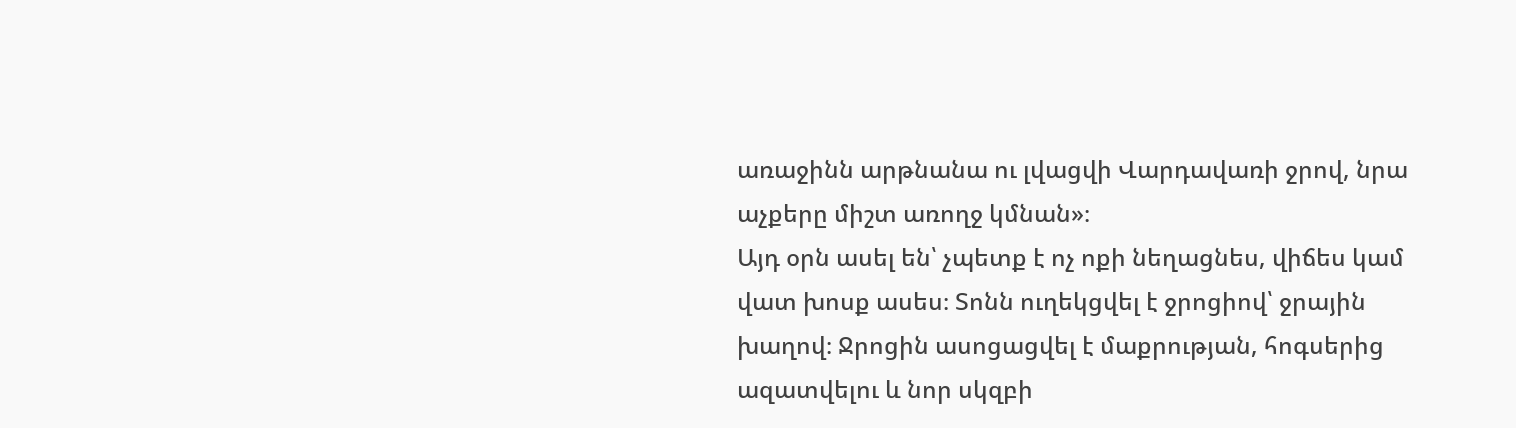առաջինն արթնանա ու լվացվի Վարդավառի ջրով, նրա աչքերը միշտ առողջ կմնան»։
Այդ օրն ասել են՝ չպետք է ոչ ոքի նեղացնես, վիճես կամ վատ խոսք ասես։ Տոնն ուղեկցվել է ջրոցիով՝ ջրային խաղով։ Ջրոցին ասոցացվել է մաքրության, հոգսերից ազատվելու և նոր սկզբի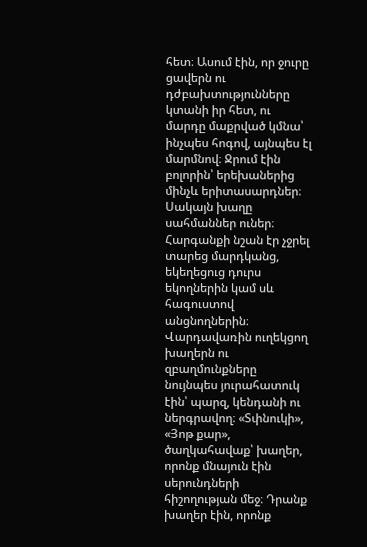հետ։ Ասում էին, որ ջուրը ցավերն ու դժբախտությունները կտանի իր հետ, ու մարդը մաքրված կմնա՝ ինչպես հոգով, այնպես էլ մարմնով։ Ջրում էին բոլորին՝ երեխաներից մինչև երիտասարդներ։ Սակայն խաղը սահմաններ ուներ։ Հարգանքի նշան էր չջրել տարեց մարդկանց, եկեղեցուց դուրս եկողներին կամ սև հագուստով անցնողներին։
Վարդավառին ուղեկցող խաղերն ու զբաղմունքները նույնպես յուրահատուկ էին՝ պարզ, կենդանի ու ներգրավող։ «Տփնուկի», «Յոթ քար», ծաղկահավաք՝ խաղեր, որոնք մնայուն էին սերունդների հիշողության մեջ։ Դրանք խաղեր էին, որոնք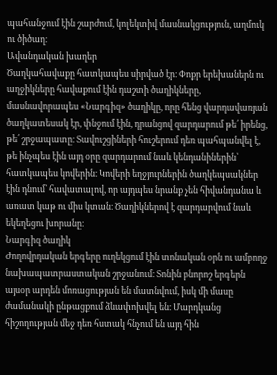պահանջում էին շարժում, կոլեկտիվ մասնակցություն, աղմուկ ու ծիծաղ։
Ավանդական խաղեր
Ծաղկահավաքը հատկապես սիրված էր։ Փոքր երեխաներն ու աղջիկները հավաքում էին դաշտի ծաղիկները, մասնավորապես «Նարգիզ» ծաղիկը, որը հենց վարդավառյան ծաղկատեսակ էր, փնջում էին, դրանցով զարդարում թե՛ իրենց, թե՛ շրջապատը։ Տավուշցիների հուշերում դեռ պահպանվել է, թե ինչպես էին այդ օրը զարդարում նաև կենդանիներին՝ հատկապես կովերին։ Կովերի եղջյուրներին ծաղկեպսակներ էին դնում՝ հավատալով, որ այդպես նրանք չեն հիվանդանա և առատ կաթ ու միս կտան։ Ծաղիկներով է զարդարվում նաև եկեղեցու խորանը։
Նարգիզ ծաղիկ
Ժողովրդական երգերը ուղեկցում էին տոնական օրն ու ամբողջ նախապատրաստական շրջանում։ Տոնին բնորոշ երգերն այսօր արդեն մոռացության են մատնվում, իսկ մի մասը ժամանակի ընթացքում ձևափոխվել են։ Մարդկանց հիշողության մեջ դեռ հստակ հնչում են այդ հին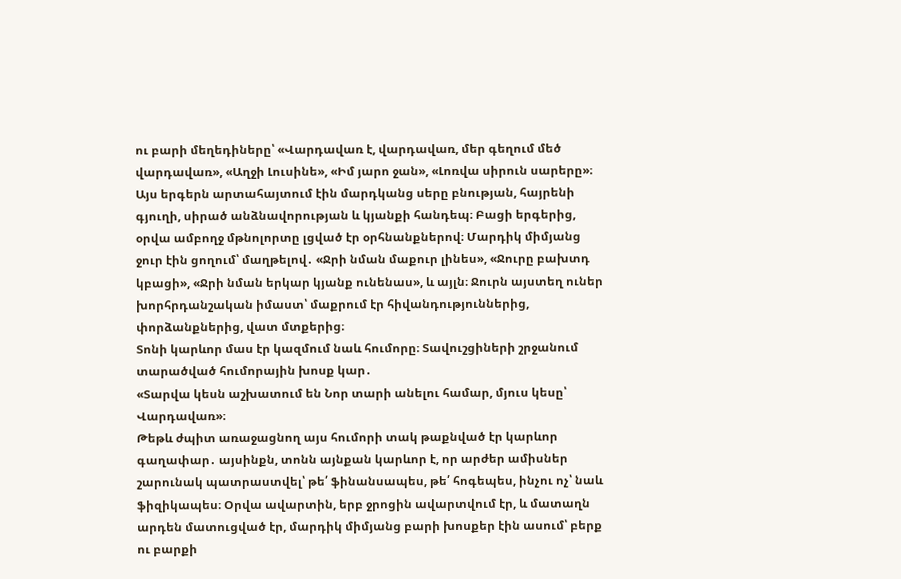ու բարի մեղեդիները՝ «Վարդավառ է, վարդավառ, մեր գեղում մեծ վարդավառ», «Աղջի Լուսինե», «Իմ յարո ջան», «Լոռվա սիրուն սարերը»։ Այս երգերն արտահայտում էին մարդկանց սերը բնության, հայրենի գյուղի, սիրած անձնավորության և կյանքի հանդեպ։ Բացի երգերից, օրվա ամբողջ մթնոլորտը լցված էր օրհնանքներով։ Մարդիկ միմյանց ջուր էին ցողում՝ մաղթելով․ «Ջրի նման մաքուր լինես», «Ջուրը բախտդ կբացի», «Ջրի նման երկար կյանք ունենաս», և այլն։ Ջուրն այստեղ ուներ խորհրդանշական իմաստ՝ մաքրում էր հիվանդություններից, փորձանքներից, վատ մտքերից։
Տոնի կարևոր մաս էր կազմում նաև հումորը։ Տավուշցիների շրջանում տարածված հումորային խոսք կար․
«Տարվա կեսն աշխատում են Նոր տարի անելու համար, մյուս կեսը՝ Վարդավառ»։
Թեթև ժպիտ առաջացնող այս հումորի տակ թաքնված էր կարևոր գաղափար․ այսինքն, տոնն այնքան կարևոր է, որ արժեր ամիսներ շարունակ պատրաստվել՝ թե՛ ֆինանսապես, թե՛ հոգեպես, ինչու ոչ՝ նաև ֆիզիկապես։ Օրվա ավարտին, երբ ջրոցին ավարտվում էր, և մատաղն արդեն մատուցված էր, մարդիկ միմյանց բարի խոսքեր էին ասում՝ բերք ու բարքի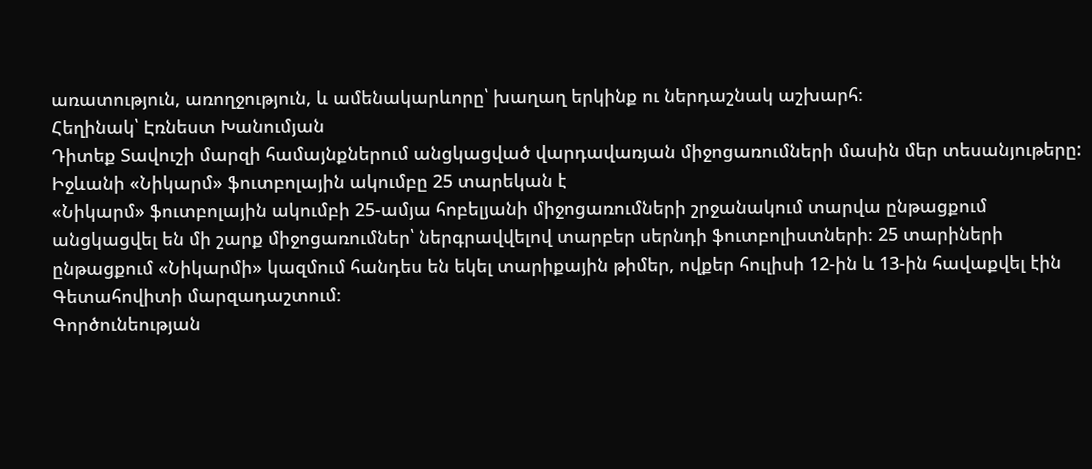առատություն, առողջություն, և ամենակարևորը՝ խաղաղ երկինք ու ներդաշնակ աշխարհ։
Հեղինակ՝ Էռնեստ Խանումյան
Դիտեք Տավուշի մարզի համայնքներում անցկացված վարդավառյան միջոցառումների մասին մեր տեսանյութերը:
Իջևանի «Նիկարմ» ֆուտբոլային ակումբը 25 տարեկան է
«Նիկարմ» ֆուտբոլային ակումբի 25-ամյա հոբելյանի միջոցառումների շրջանակում տարվա ընթացքում անցկացվել են մի շարք միջոցառումներ՝ ներգրավվելով տարբեր սերնդի ֆուտբոլիստների։ 25 տարիների ընթացքում «Նիկարմի» կազմում հանդես են եկել տարիքային թիմեր, ովքեր հուլիսի 12-ին և 13-ին հավաքվել էին Գետահովիտի մարզադաշտում։
Գործունեության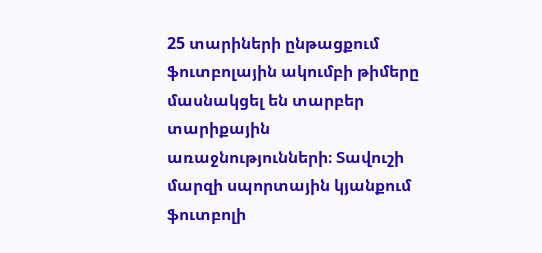25 տարիների ընթացքում ֆուտբոլային ակումբի թիմերը մասնակցել են տարբեր տարիքային առաջնությունների։ Տավուշի մարզի սպորտային կյանքում ֆուտբոլի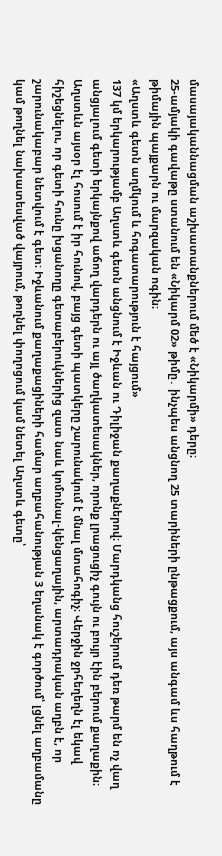մասայականնացման աշխատանքներում մեծ է «Նիկարմի» դերը։
25-ամյակի գավաթը ստանում են «Նիկարմ 02» թիմը․ ինչպես անցնող 25 տարիների ընթացքում, այս անգամ ևս հաղթում է թիմային պայքարն ու մարզական ոգին։
«Աղստև գետն աղմկում և հոգատարություն է հայցում»
137 կմ երկարությամբ Աղստև գետն անցնում է Իջևան ու Դիլիջան քաղաքներով։ Մարդկանց հուշերում դեռ թարմ են ոչ վաղ անցյալում գետի երկայնքով աճող վարդերն ու այլ ծաղկատեսակներ, որոնք լրացուցիչ գույն ու բույր էին բերում քաղաքին։ Աղստևն այսօր էլ հոսում է իր հունով, բայց գետի պատկերը շարունակում է մնալ մտահոգիչ։ Վերջին ջրհեղեղն էլ եկավ հիշեցնելու, որ գետի հունը խցանողը գետաբերուկներից զատ նաև կոմունալ-կենցաղային, արտադրական աղբն է, որ շարունակաբար նետվում է գետ։ Իջևանում քաղաքացիների համար աղբահանության 3 եղանակ է գործում՝ լցնել աղբամանը կամ թողնել նախատեսված վայրում, թողնել փողոցում կամ նետել Աղստև գետը՝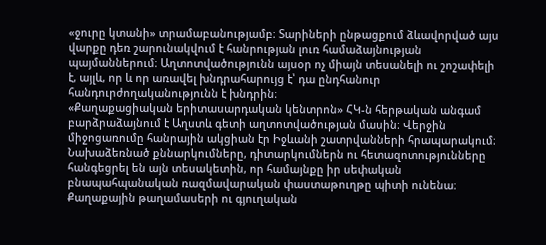«ջուրը կտանի» տրամաբանությամբ։ Տարիների ընթացքում ձևավորված այս վարքը դեռ շարունակվում է հանրության լուռ համաձայնության պայմաններում։ Աղտոտվածությունն այսօր ոչ միայն տեսանելի ու շոշափելի է, այլև, որ և որ առավել խնդրահարույց է՝ դա ընդհանուր հանդուրժողականությունն է խնդրին։
«Քաղաքացիական երիտասարդական կենտրոն» ՀԿ-ն հերթական անգամ բարձրաձայնում է Աղստև գետի աղտոտվածության մասին։ Վերջին միջոցառումը հանրային ակցիան էր Իջևանի շատրվանների հրապարակում։ Նախաձեռնած քննարկումները, դիտարկումներն ու հետազոտությունները հանգեցրել են այն տեսակետին, որ համայնքը իր սեփական բնապահպանական ռազմավարական փաստաթուղթը պիտի ունենա։
Քաղաքային թաղամասերի ու գյուղական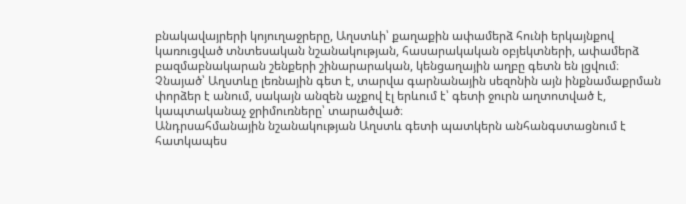բնակավայրերի կոյուղաջրերը, Աղստևի՝ քաղաքին ափամերձ հունի երկայնքով կառուցված տնտեսական նշանակության, հասարակական օբյեկտների, ափամերձ բազմաբնակարան շենքերի շինարարական, կենցաղային աղբը գետն են լցվում։ Չնայած՝ Աղստևը լեռնային գետ է, տարվա գարնանային սեզոնին այն ինքնամաքրման փորձեր է անում, սակայն անզեն աչքով էլ երևում է՝ գետի ջուրն աղտոտված է, կապտականաչ ջրիմուռները՝ տարածված։
Անդրսահմանային նշանակության Աղստև գետի պատկերն անհանգստացնում է հատկապես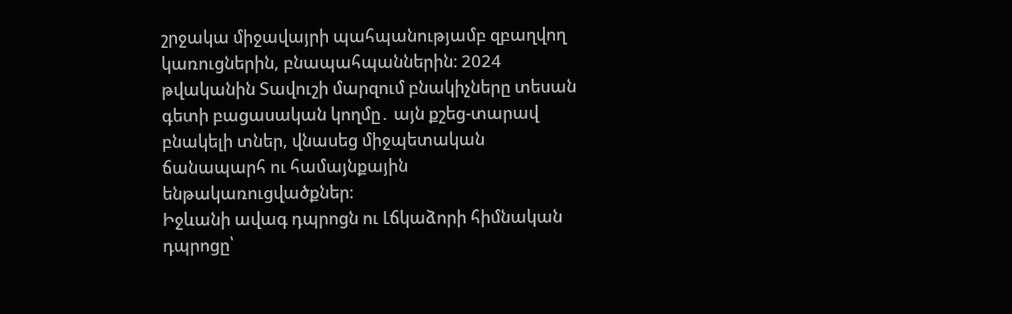շրջակա միջավայրի պահպանությամբ զբաղվող կառուցներին, բնապահպաններին։ 2024 թվականին Տավուշի մարզում բնակիչները տեսան գետի բացասական կողմը․ այն քշեց-տարավ բնակելի տներ, վնասեց միջպետական ճանապարհ ու համայնքային ենթակառուցվածքներ։
Իջևանի ավագ դպրոցն ու Լճկաձորի հիմնական դպրոցը՝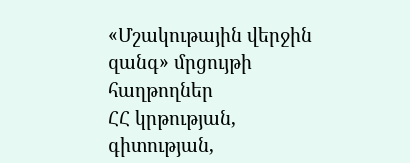«Մշակութային վերջին զանգ» մրցույթի հաղթողներ
ՀՀ կրթության, գիտության,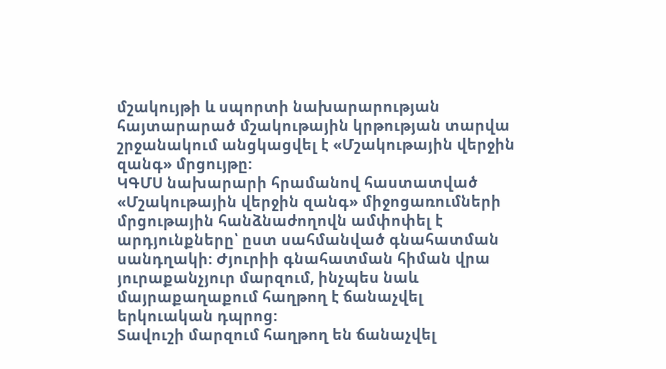մշակույթի և սպորտի նախարարության հայտարարած մշակութային կրթության տարվա շրջանակում անցկացվել է «Մշակութային վերջին զանգ» մրցույթը:
ԿԳՄՍ նախարարի հրամանով հաստատված «Մշակութային վերջին զանգ» միջոցառումների մրցութային հանձնաժողովն ամփոփել է արդյունքները՝ ըստ սահմանված գնահատման սանդղակի: Ժյուրիի գնահատման հիման վրա յուրաքանչյուր մարզում, ինչպես նաև մայրաքաղաքում հաղթող է ճանաչվել երկուական դպրոց:
Տավուշի մարզում հաղթող են ճանաչվել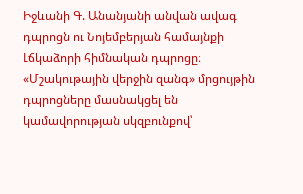Իջևանի Գ. Անանյանի անվան ավագ դպրոցն ու Նոյեմբերյան համայնքի Լճկաձորի հիմնական դպրոցը։
«Մշակութային վերջին զանգ» մրցույթին դպրոցները մասնակցել են կամավորության սկզբունքով՝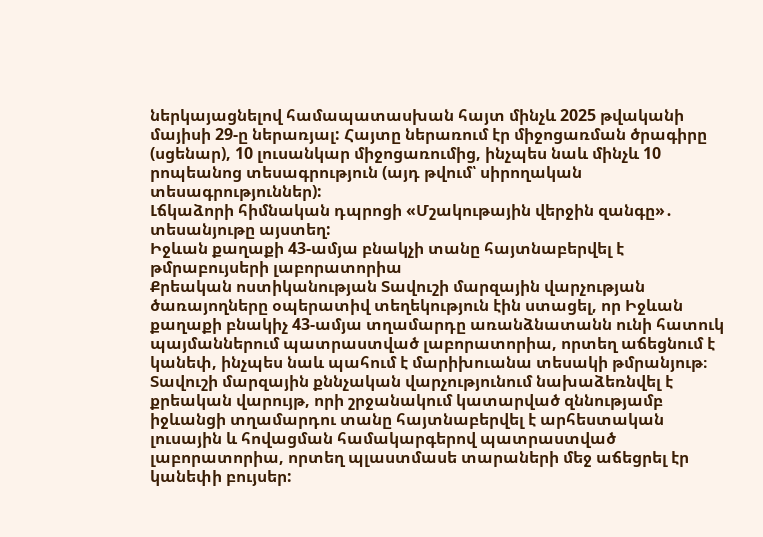ներկայացնելով համապատասխան հայտ մինչև 2025 թվականի մայիսի 29-ը ներառյալ: Հայտը ներառում էր միջոցառման ծրագիրը (սցենար), 10 լուսանկար միջոցառումից, ինչպես նաև մինչև 10 րոպեանոց տեսագրություն (այդ թվում՝ սիրողական տեսագրություններ):
Լճկաձորի հիմնական դպրոցի «Մշակութային վերջին զանգը»․ տեսանյութը այստեղ:
Իջևան քաղաքի 43-ամյա բնակչի տանը հայտնաբերվել է թմրաբույսերի լաբորատորիա
Քրեական ոստիկանության Տավուշի մարզային վարչության ծառայողները օպերատիվ տեղեկություն էին ստացել, որ Իջևան քաղաքի բնակիչ 43-ամյա տղամարդը առանձնատանն ունի հատուկ պայմաններում պատրաստված լաբորատորիա, որտեղ աճեցնում է կանեփ, ինչպես նաև պահում է մարիխուանա տեսակի թմրանյութ։
Տավուշի մարզային քննչական վարչությունում նախաձեռնվել է քրեական վարույթ, որի շրջանակում կատարված զննությամբ իջևանցի տղամարդու տանը հայտնաբերվել է արհեստական լուսային և հովացման համակարգերով պատրաստված լաբորատորիա, որտեղ պլաստմասե տարաների մեջ աճեցրել էր կանեփի բույսեր: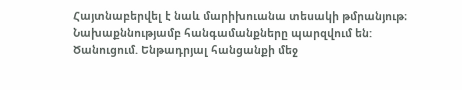Հայտնաբերվել է նաև մարիխուանա տեսակի թմրանյութ։
Նախաքննությամբ հանգամանքները պարզվում են:
Ծանուցում. Ենթադրյալ հանցանքի մեջ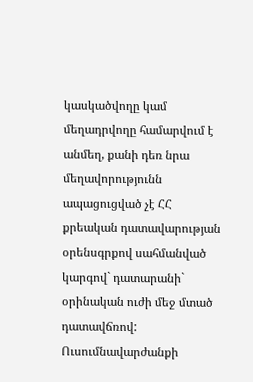կասկածվողը կամ մեղադրվողը համարվում է անմեղ, քանի դեռ նրա մեղավորությունն ապացուցված չէ ՀՀ քրեական դատավարության օրենսգրքով սահմանված կարգով` դատարանի` օրինական ուժի մեջ մտած դատավճռով:
Ուսումնավարժանքի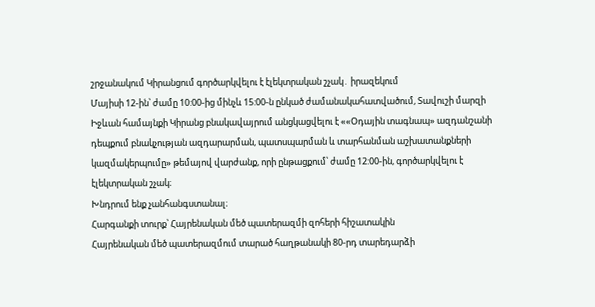շրջանակում Կիրանցում գործարկվելու է էլեկտրական շչակ․ իրազեկում
Մայիսի 12-ին՝ ժամը 10:00-ից մինչև 15:00-ն ընկած ժամանակահատվածում, Տավուշի մարզի Իջևան համայնքի Կիրանց բնակավայրում անցկացվելու է ««Օդային տագնապ» ազդանշանի դեպքում բնակչության ազդարարման, պատսպարման և տարհանման աշխատանքների կազմակերպումը» թեմայով վարժանք, որի ընթացքում՝ ժամը 12:00-ին, գործարկվելու է էլեկտրական շչակ։
Խնդրում ենք չանհանգստանալ։
Հարգանքի տուրք՝ Հայրենական մեծ պատերազմի զոհերի հիշատակին
Հայրենական մեծ պատերազմում տարած հաղթանակի 80-րդ տարեդարձի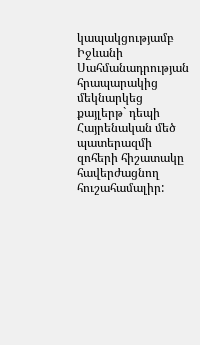կապակցությամբ Իջևանի Սահմանադրության հրապարակից մեկնարկեց քայլերթ` դեպի Հայրենական մեծ պատերազմի զոհերի հիշատակը հավերժացնող հուշահամալիր: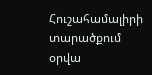Հուշահամալիրի տարածքում օրվա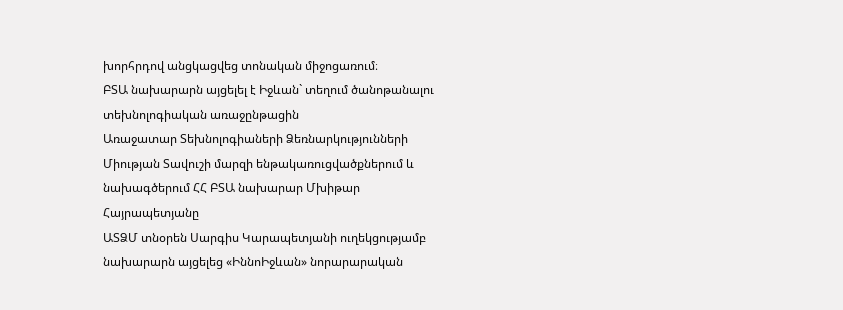խորհրդով անցկացվեց տոնական միջոցառում։
ԲՏԱ նախարարն այցելել է Իջևան` տեղում ծանոթանալու տեխնոլոգիական առաջընթացին
Առաջատար Տեխնոլոգիաների Ձեռնարկությունների Միության Տավուշի մարզի ենթակառուցվածքներում և նախագծերում ՀՀ ԲՏԱ նախարար Մխիթար Հայրապետյանը
ԱՏՁՄ տնօրեն Սարգիս Կարապետյանի ուղեկցությամբ նախարարն այցելեց «ԻննոԻջևան» նորարարական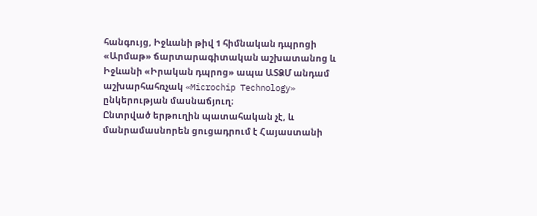հանգույց, Իջևանի թիվ 1 հիմնական դպրոցի «Արմաթ» ճարտարագիտական աշխատանոց և Իջևանի «Իրական դպրոց» ապա ԱՏՁՄ անդամ աշխարհահռչակ «Microchip Technology» ընկերության մասնաճյուղ։
Ընտրված երթուղին պատահական չէ, և մանրամասնորեն ցուցադրում է Հայաստանի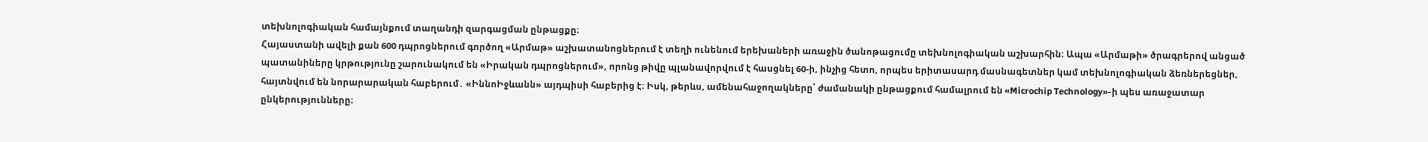տեխնոլոգիական համայնքում տաղանդի զարգացման ընթացքը։
Հայաստանի ավելի քան 600 դպրոցներում գործող «Արմաթ» աշխատանոցներում է տեղի ունենում երեխաների առաջին ծանոթացումը տեխնոլոգիական աշխարհին։ Ապա «Արմաթի» ծրագրերով անցած պատանիները կրթությունը շարունակում են «Իրական դպրոցներում», որոնց թիվը պլանավորվում է հասցնել 60-ի, ինչից հետո, որպես երիտասարդ մասնագետներ կամ տեխնոլոգիական ձեռներեցներ, հայտնվում են նորարարական հաբերում․ «ԻննոԻջևանն» այդպիսի հաբերից է։ Իսկ, թերևս, ամենահաջողակները՝ ժամանակի ընթացքում համալրում են «Microchip Technology»-ի պես առաջատար ընկերությունները։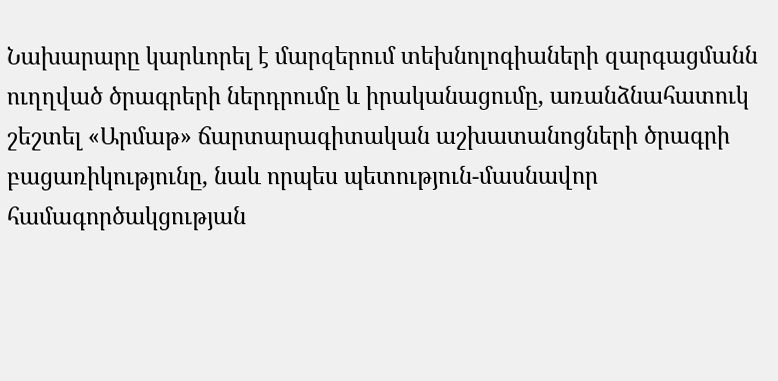Նախարարը կարևորել է մարզերում տեխնոլոգիաների զարգացմանն ուղղված ծրագրերի ներդրումը և իրականացումը, առանձնահատուկ շեշտել «Արմաթ» ճարտարագիտական աշխատանոցների ծրագրի բացառիկությունը, նաև որպես պետություն-մասնավոր համագործակցության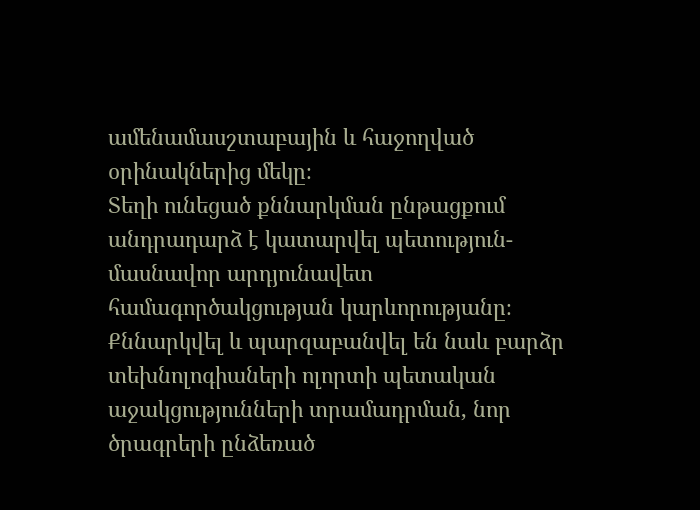ամենամասշտաբային և հաջողված օրինակներից մեկը։
Տեղի ունեցած քննարկման ընթացքում անդրադարձ է կատարվել պետություն-մասնավոր արդյունավետ համագործակցության կարևորությանը։ Քննարկվել և պարզաբանվել են նաև բարձր տեխնոլոգիաների ոլորտի պետական աջակցությունների տրամադրման, նոր ծրագրերի ընձեռած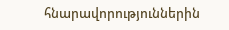հնարավորություններին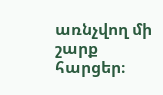առնչվող մի շարք հարցեր։